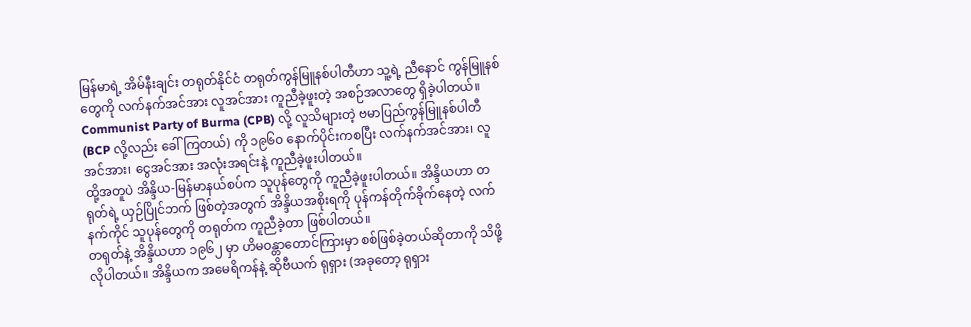မြန်မာရဲ့ အိမ်နီးချင်း တရုတ်နိုင်ငံ တရုတ်ကွန်မြူနစ်ပါတီဟာ သူ့ရဲ့ ညီနောင် ကွန်မြူနစ်တွေကို လက်နက်အင်အား လူအင်အား ကူညီခဲ့ဖူးတဲ့ အစဉ်အလာတွေ ရှိခဲ့ပါတယ်။
Communist Party of Burma (CPB) လို့ လူသိများတဲ့ ဗမာပြည်ကွန်မြူနစ်ပါတီ (BCP လို့လည်း ခေါ်ကြတယ်) ကို ၁၉၆၀ နောက်ပိုင်းကစပြီး လက်နက်အင်အား၊ လူအင်အား၊ ငွေအင်အား အလုံးအရင်းနဲ့ ကူညီခဲ့ဖူးပါတယ်။
ထို့အတူပဲ အိန္ဒိယ-မြန်မာနယ်စပ်က သူပုန်တွေကို ကူညီခဲ့ဖူးပါတယ်။ အိန္ဒိယဟာ တရုတ်ရဲ့ ယှဉ်ပြိုင်ဘက် ဖြစ်တဲ့အတွက် အိန္ဒိယအစိုးရကို ပုန်ကန်တိုက်ခိုက်နေတဲ့ လက်နက်ကိုင် သူပုန်တွေကို တရုတ်က ကူညီခဲ့တာ ဖြစ်ပါတယ်။
တရုတ်နဲ့ အိန္ဒိယဟာ ၁၉၆၂ မှာ ဟိမဝန္တာတောင်ကြားမှာ စစ်ဖြစ်ခဲ့တယ်ဆိုတာကို သိဖို့လိုပါတယ်။ အိန္ဒိယက အမေရိကန်နဲ့ ဆိုဗီယက် ရုရှား (အခုတော့ ရုရှား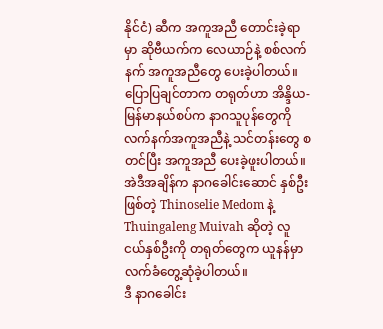နိုင်ငံ) ဆီက အကူအညီ တောင်းခဲ့ရာမှာ ဆိုဗီယက်က လေယာဉ်နဲ့ စစ်လက်နက် အကူအညီတွေ ပေးခဲ့ပါတယ်။
ပြောပြချင်တာက တရုတ်ဟာ အိန္ဒိယ-မြန်မာနယ်စပ်က နာဂသူပုန်တွေကို လက်နက်အကူအညီနဲ့ သင်တန်းတွေ စတင်ပြီး အကူအညီ ပေးခဲ့ဖူးပါတယ်။ အဲဒီအချိန်က နာဂခေါင်းဆောင် နှစ်ဦးဖြစ်တဲ့ Thinoselie Medom နဲ့ Thuingaleng Muivah ဆိုတဲ့ လူငယ်နှစ်ဦးကို တရုတ်တွေက ယူနန်မှာ လက်ခံတွေ့ဆုံခဲ့ပါတယ်။
ဒီ နာဂခေါင်း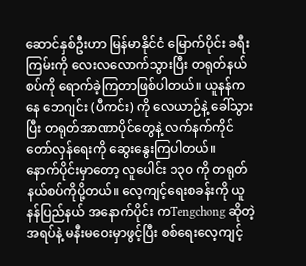ဆောင်နှစ်ဦးဟာ မြန်မာနိုင်ငံ မြောက်ပိုင်း ခရီးကြမ်းကို လေးလလောက်သွားပြီး တရုတ်နယ်စပ်ကို ရောက်ခဲ့ကြတာဖြစ်ပါတယ်။ ယူနန်ကနေ ဘေဂျင်း (ပီကင်း) ကို လေယာဉ်နဲ့ ခေါ်သွားပြီး တရုတ်အာဏာပိုင်တွေနဲ့ လက်နက်ကိုင်တော်လှန်ရေးကို ဆွေးနွေးကြပါတယ်။
နောက်ပိုင်းမှာတော့ လူပေါင်း ၁၃၀ ကို တရုတ်နယ်စပ်ကိုပို့တယ်။ လေ့ကျင့်ရေးစခန်းကို ယူနန်ပြည်နယ် အနောက်ပိုင်း ကTengchong ဆိုတဲ့အရပ်နဲ့ မနီးမဝေးမှာဖွင့်ပြီး စစ်ရေးလေ့ကျင့်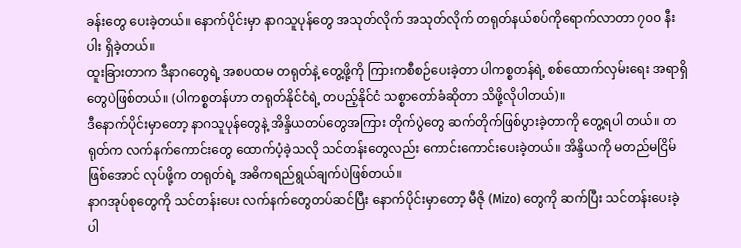ခန်းတွေ ပေးခဲ့တယ်။ နောက်ပိုင်းမှာ နာဂသူပုန်တွေ အသုတ်လိုက် အသုတ်လိုက် တရုတ်နယ်စပ်ကိုရောက်လာတာ ၇၀၀ နီးပါး ရှိခဲ့တယ်။
ထူးခြားတာက ဒီနာဂတွေရဲ့ အစပထမ တရုတ်နဲ့ တွေ့ဖို့ကို ကြားကစီစဉ်ပေးခဲ့တာ ပါကစ္စတန်ရဲ့ စစ်ထောက်လှမ်းရေး အရာရှိတွေပဲဖြစ်တယ်။ (ပါကစ္စတန်ဟာ တရုတ်နိုင်ငံရဲ့ တပည့်နိုင်ငံ သစ္စာတော်ခံဆိုတာ သိဖို့လိုပါတယ်)။
ဒီနောက်ပိုင်းမှာတော့ နာဂသူပုန်တွေနဲ့ အိန္ဒိယတပ်တွေအကြား တိုက်ပွဲတွေ ဆက်တိုက်ဖြစ်ပွားခဲ့တာကို တွေ့ရပါ တယ်။ တရုတ်က လက်နက်ကောင်းတွေ ထောက်ပံ့ခဲ့သလို သင်တန်းတွေလည်း ကောင်းကောင်းပေးခဲ့တယ်။ အိန္ဒိယကို မတည်မငြိမ်ဖြစ်အောင် လုပ်ဖို့က တရုတ်ရဲ့ အဓိကရည်ရွယ်ချက်ပဲဖြစ်တယ်။
နာဂအုပ်စုတွေကို သင်တန်းပေး လက်နက်တွေတပ်ဆင်ပြီး နောက်ပိုင်းမှာတော့ မီဇို (Mizo) တွေကို ဆက်ပြီး သင်တန်းပေးခဲ့ပါ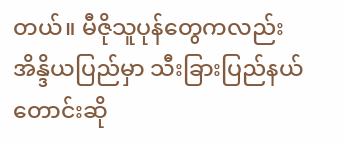တယ်။ မီဇိုသူပုန်တွေကလည်း အိန္ဒိယပြည်မှာ သီးခြားပြည်နယ် တောင်းဆို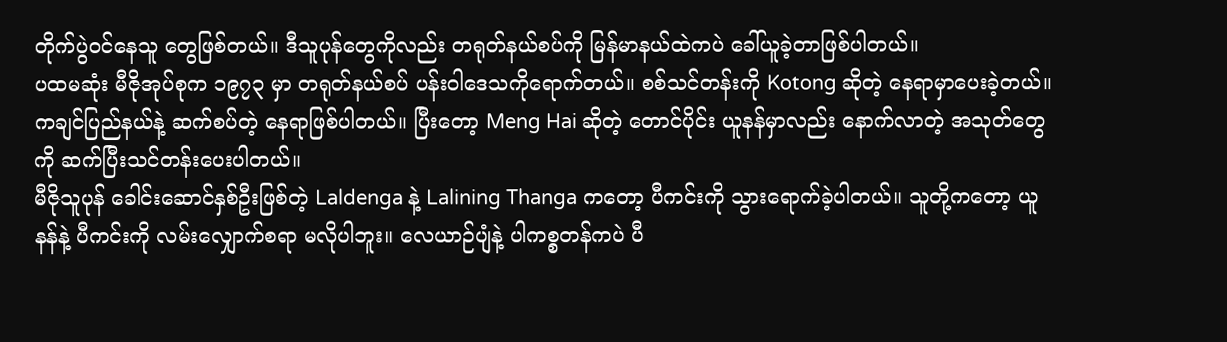တိုက်ပွဲဝင်နေသူ တွေဖြစ်တယ်။ ဒီသူပုန်တွေကိုလည်း တရုတ်နယ်စပ်ကို မြန်မာနယ်ထဲကပဲ ခေါ်ယူခဲ့တာဖြစ်ပါတယ်။
ပထမဆုံး မီဇိုအုပ်စုက ၁၉၇၃ မှာ တရုတ်နယ်စပ် ပန်းဝါဒေသကိုရောက်တယ်။ စစ်သင်တန်းကို Kotong ဆိုတဲ့ နေရာမှာပေးခဲ့တယ်။ ကချင်ပြည်နယ်နဲ့ ဆက်စပ်တဲ့ နေရာဖြစ်ပါတယ်။ ပြီးတော့ Meng Hai ဆိုတဲ့ တောင်ပိုင်း ယူနန်မှာလည်း နောက်လာတဲ့ အသုတ်တွေကို ဆက်ပြီးသင်တန်းပေးပါတယ်။
မီဇိုသူပုန် ခေါင်းဆောင်နှစ်ဦးဖြစ်တဲ့ Laldenga နဲ့ Lalining Thanga ကတော့ ပီကင်းကို သွားရောက်ခဲ့ပါတယ်။ သူတို့ကတော့ ယူနန်နဲ့ ပီကင်းကို လမ်းလျှောက်စရာ မလိုပါဘူး။ လေယာဉ်ပျံနဲ့ ပါကစ္စတန်ကပဲ ပီ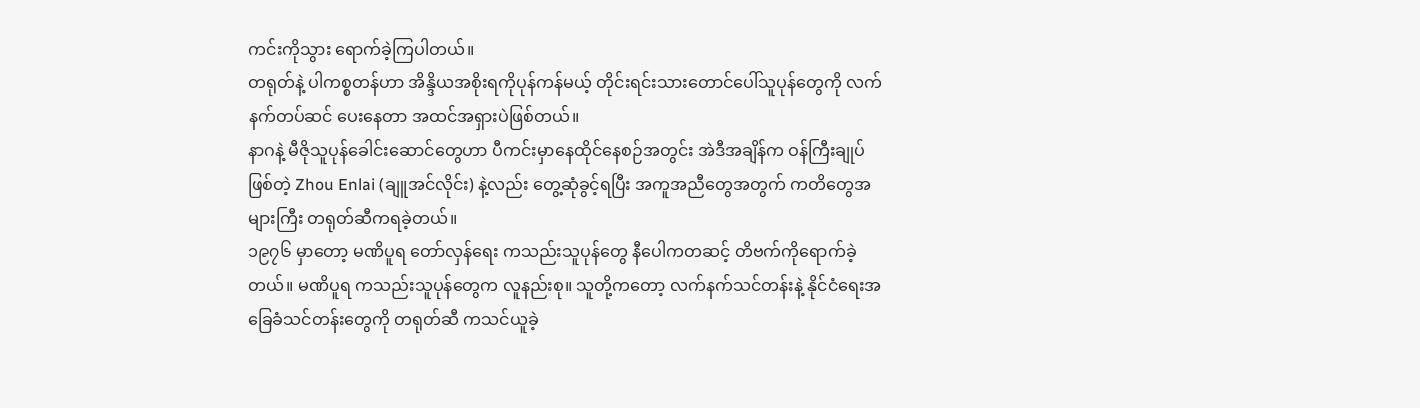ကင်းကိုသွား ရောက်ခဲ့ကြပါတယ်။
တရုတ်နဲ့ ပါကစ္စတန်ဟာ အိန္ဒိယအစိုးရကိုပုန်ကန်မယ့် တိုင်းရင်းသားတောင်ပေါ်သူပုန်တွေကို လက်နက်တပ်ဆင် ပေးနေတာ အထင်အရှားပဲဖြစ်တယ်။
နာဂနဲ့ မီဇိုသူပုန်ခေါင်းဆောင်တွေဟာ ပီကင်းမှာနေထိုင်နေစဉ်အတွင်း အဲဒီအချိန်က ဝန်ကြီးချုပ်ဖြစ်တဲ့ Zhou Enlai (ချူအင်လိုင်း) နဲ့လည်း တွေ့ဆုံခွင့်ရပြီး အကူအညီတွေအတွက် ကတိတွေအများကြီး တရုတ်ဆီကရခဲ့တယ်။
၁၉၇၆ မှာတော့ မဏိပူရ တော်လှန်ရေး ကသည်းသူပုန်တွေ နီပေါကတဆင့် တိဗက်ကိုရောက်ခဲ့တယ်။ မဏိပူရ ကသည်းသူပုန်တွေက လူနည်းစု။ သူတို့ကတော့ လက်နက်သင်တန်းနဲ့ နိုင်ငံရေးအခြေခံသင်တန်းတွေကို တရုတ်ဆီ ကသင်ယူခဲ့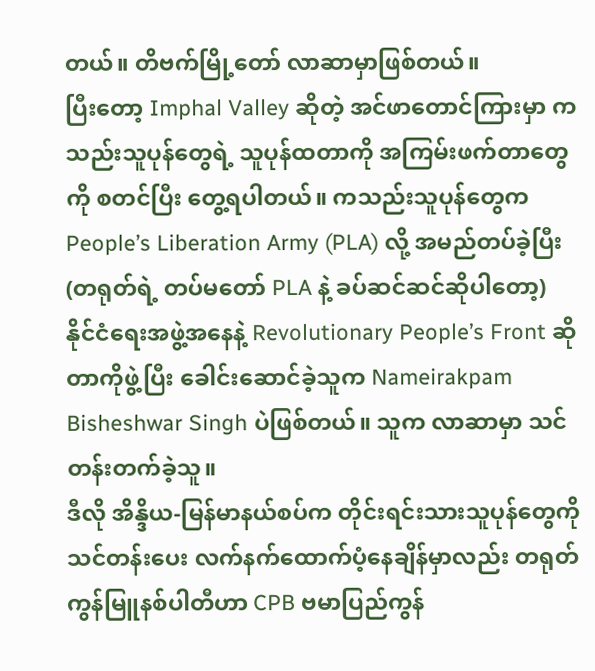တယ်။ တိဗက်မြို့တော် လာဆာမှာဖြစ်တယ်။
ပြီးတော့ Imphal Valley ဆိုတဲ့ အင်ဖာတောင်ကြားမှာ ကသည်းသူပုန်တွေရဲ့ သူပုန်ထတာကို အကြမ်းဖက်တာတွေကို စတင်ပြီး တွေ့ရပါတယ်။ ကသည်းသူပုန်တွေက People’s Liberation Army (PLA) လို့ အမည်တပ်ခဲ့ပြီး (တရုတ်ရဲ့ တပ်မတော် PLA နဲ့ ခပ်ဆင်ဆင်ဆိုပါတော့) နိုင်ငံရေးအဖွဲ့အနေနဲ့ Revolutionary People’s Front ဆိုတာကိုဖွဲ့ပြီး ခေါင်းဆောင်ခဲ့သူက Nameirakpam Bisheshwar Singh ပဲဖြစ်တယ်။ သူက လာဆာမှာ သင်တန်းတက်ခဲ့သူ။
ဒီလို အိန္ဒိယ-မြန်မာနယ်စပ်က တိုင်းရင်းသားသူပုန်တွေကို သင်တန်းပေး လက်နက်ထောက်ပံ့နေချိန်မှာလည်း တရုတ်ကွန်မြူနစ်ပါတီဟာ CPB ဗမာပြည်ကွန်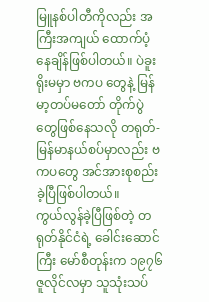မြူနစ်ပါတီကိုလည်း အကြီးအကျယ် ထောက်ပံ့နေချိန်ဖြစ်ပါတယ်။ ပဲခူးရိုးမမှာ ဗကပ တွေနဲ့ မြန်မာ့တပ်မတော် တိုက်ပွဲတွေဖြစ်နေသလို တရုတ်-မြန်မာနယ်စပ်မှာလည်း ဗကပတွေ အင်အားစုစည်းခဲ့ပြီဖြစ်ပါတယ်။
ကွယ်လွန်ခဲ့ပြီဖြစ်တဲ့ တရုတ်နိုင်ငံရဲ့ ခေါင်းဆောင်ကြီး မော်စီတုန်းက ၁၉၇၆ ဇူလိုင်လမှာ သူသုံးသပ်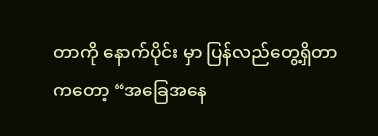တာကို နောက်ပိုင်း မှာ ပြန်လည်တွေ့ရှိတာကတော့ “အခြေအနေ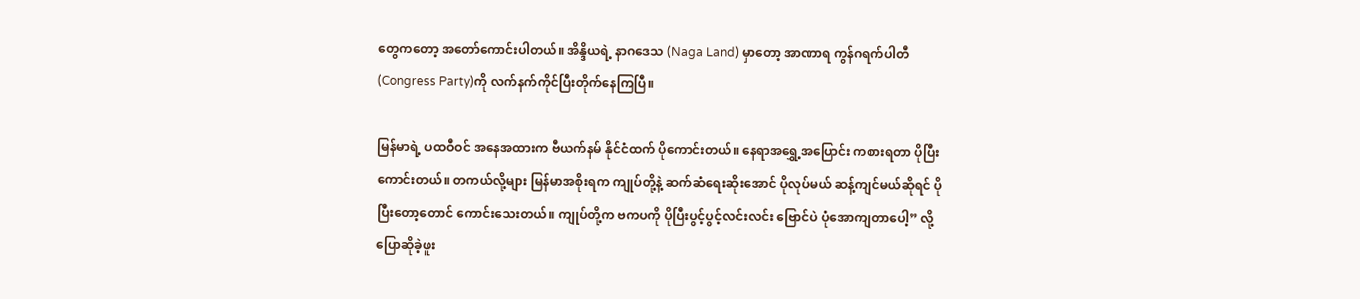တွေကတော့ အတော်ကောင်းပါတယ်။ အိန္ဒိယရဲ့ နာဂဒေသ (Naga Land) မှာတော့ အာဏာရ ကွန်ဂရက်ပါတီ(Congress Party)ကို လက်နက်ကိုင်ပြီးတိုက်နေကြပြီ။

မြန်မာရဲ့ ပထဝီဝင် အနေအထားက ဗီယက်နမ် နိုင်ငံထက် ပိုကောင်းတယ်။ နေရာအရွှေ့အပြောင်း ကစားရတာ ပိုပြီး ကောင်းတယ်။ တကယ်လို့များ မြန်မာအစိုးရက ကျုပ်တို့နဲ့ ဆက်ဆံရေးဆိုးအောင် ပိုလုပ်မယ် ဆန့်ကျင်မယ်ဆိုရင် ပိုပြီးတော့တောင် ကောင်းသေးတယ်။ ကျုပ်တို့က ဗကပကို ပိုပြီးပွင့်ပွင့်လင်းလင်း ဗြောင်ပဲ ပုံအောကျတာပေါ့” လို့ ပြောဆိုခဲ့ဖူး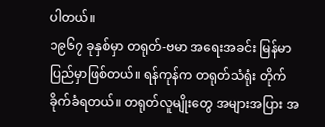ပါတယ်။
၁၉၆၇ ခုနှစ်မှာ တရုတ်-ဗမာ အရေးအခင်း မြန်မာပြည်မှာဖြစ်တယ်။ ရန်ကုန်က တရုတ်သံရုံး တိုက်ခိုက်ခံရတယ်။ တရုတ်လူမျိုးတွေ အများအပြား အ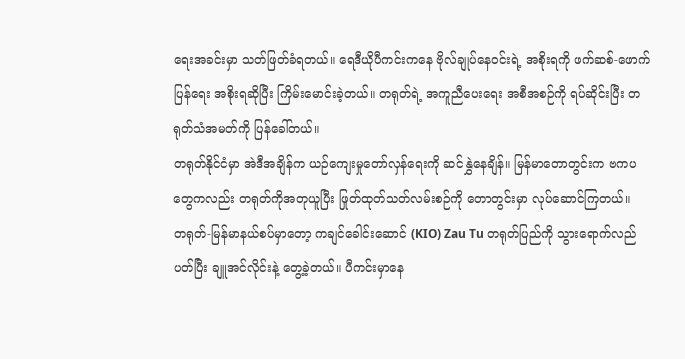ရေးအခင်းမှာ သတ်ဖြတ်ခံရတယ်။ ရေဒီယိုပီကင်းကနေ ဗိုလ်ချုပ်နေဝင်းရဲ့ အစိုးရကို ဖက်ဆစ်-ဖောက်ပြန်ရေး အစိုးရဆိုပြီး ကြိမ်းမောင်းခဲ့တယ်။ တရုတ်ရဲ့ အကူညီပေးရေး အစီအစဉ်ကို ရပ်ဆိုင်းပြီး တရုတ်သံအမတ်ကို ပြန်ခေါ်တယ်။
တရုတ်နိုင်ငံမှာ အဲဒီအချိန်က ယဉ်ကျေးမှုတော်လှန်ရေးကို ဆင်နွှဲနေချိန်။ မြန်မာတောတွင်းက ဗကပတွေကလည်း တရုတ်ကိုအတုယူပြီး ဖြုတ်ထုတ်သတ်လမ်းစဉ်ကို တောတွင်းမှာ လုပ်ဆောင်ကြတယ်။
တရုတ်-မြန်မာနယ်စပ်မှာတော့ ကချင်ခေါင်းဆောင် (KIO) Zau Tu တရုတ်ပြည်ကို သွားရောက်လည်ပတ်ပြီး ချူအင်လိုင်းနဲ့ တွေ့ခဲ့တယ်။ ပီကင်းမှာနေ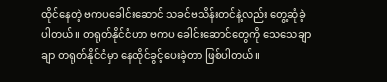ထိုင်နေတဲ့ ဗကပခေါင်းဆောင် သခင်ဗသိန်းတင်နဲ့လည်း တွေ့ဆုံခဲ့ပါတယ်။ တရုတ်နိုင်ငံဟာ ဗကပ ခေါင်းဆောင်တွေကို သေသေချာချာ တရုတ်နိုင်ငံမှာ နေထိုင်ခွင့်ပေးခဲ့တာ ဖြစ်ပါတယ်။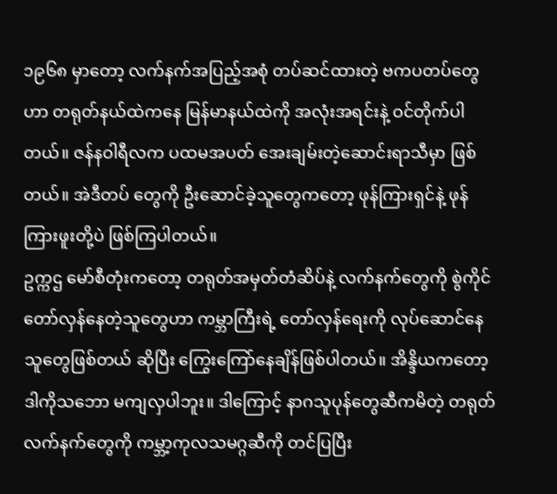၁၉၆၈ မှာတော့ လက်နက်အပြည့်အစုံ တပ်ဆင်ထားတဲ့ ဗကပတပ်တွေဟာ တရုတ်နယ်ထဲကနေ မြန်မာနယ်ထဲကို အလုံးအရင်းနဲ့ ဝင်တိုက်ပါတယ်။ ဇန်နဝါရီလက ပထမအပတ် အေးချမ်းတဲ့ဆောင်းရာသီမှာ ဖြစ်တယ်။ အဲဒီတပ် တွေကို ဦးဆောင်ခဲ့သူတွေကတော့ ဖုန်ကြားရှင်နဲ့ ဖုန်ကြားဖူးတို့ပဲ ဖြစ်ကြပါတယ်။
ဥက္ကဌ မော်စီတုံးကတော့ တရုတ်အမှတ်တံဆိပ်နဲ့ လက်နက်တွေကို စွဲကိုင်တော်လှန်နေတဲ့သူတွေဟာ ကမ္ဘာကြီးရဲ့ တော်လှန်ရေးကို လုပ်ဆောင်နေသူတွေဖြစ်တယ် ဆိုပြီး ကြွေးကြော်နေချိန်ဖြစ်ပါတယ်။ အိန္ဒိယကတော့ ဒါကိုသဘော မကျလှပါဘူး။ ဒါကြောင့် နာဂသူပုန်တွေဆီကမိတဲ့ တရုတ်လက်နက်တွေကို ကမ္ဘာ့ကုလသမဂ္ဂဆီကို တင်ပြပြီး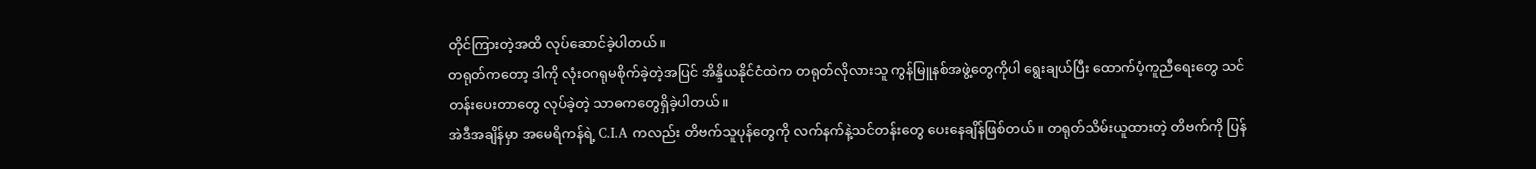တိုင်ကြားတဲ့အထိ လုပ်ဆောင်ခဲ့ပါတယ်။
တရုတ်ကတော့ ဒါကို လုံးဝဂရုမစိုက်ခဲ့တဲ့အပြင် အိန္ဒိယနိုင်ငံထဲက တရုတ်လိုလားသူ ကွန်မြူနစ်အဖွဲ့တွေကိုပါ ရွေးချယ်ပြီး ထောက်ပံ့ကူညီရေးတွေ သင်တန်းပေးတာတွေ လုပ်ခဲ့တဲ့ သာဓကတွေရှိခဲ့ပါတယ်။
အဲဒီအချိန်မှာ အမေရိကန်ရဲ့ C.I.A ကလည်း တိဗက်သူပုန်တွေကို လက်နက်နဲ့သင်တန်းတွေ ပေးနေချိန်ဖြစ်တယ်။ တရုတ်သိမ်းယူထားတဲ့ တိဗက်ကို ပြန်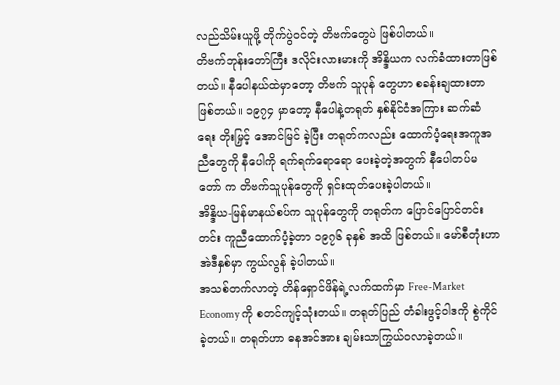လည်သိမ်းယူဖို့ တိုက်ပွဲဝင်တဲ့ တိဗက်တွေပဲ ဖြစ်ပါတယ်။
တိဗက်ဘုန်းတော်ကြီး ဒလိုင်းလားမားကို အိန္ဒိယက လက်ခံထားတာဖြစ်တယ်။ နီပေါနယ်ထဲမှာတော့ တိဗက် သူပုန် တွေဟာ စခန်းချထားတာဖြစ်တယ်။ ၁၉၇၄ မှာတော့ နီပေါနဲ့တရုတ် နှစ်နိုင်ငံအကြား ဆက်ဆံရေး တိုးမြှင့် အောင်မြင် ခဲ့ပြီး တရုတ်ကလည်း ထောက်ပံ့ရေးအကူအညီတွေကို နီပေါကို ရက်ရက်ရောရော ပေးခဲ့တဲ့အတွက် နီပေါတပ်မတော် က တိဗက်သူပုန်တွေကို ရှင်းထုတ်ပေးခဲ့ပါတယ်။
အိန္ဒိယ-မြန်မာနယ်စပ်က သူပုန်တွေကို တရုတ်က ပြောင်ပြောင်တင်းတင်း ကူညီထောက်ပံ့ခဲ့တာ ၁၉၇၆ ခုနှစ် အထိ ဖြစ်တယ်။ မော်စီတုံးဟာ အဲဒီနှစ်မှာ ကွယ်လွန် ခဲ့ပါတယ်။
အသစ်တက်လာတဲ့ တိန်ရှောင်ဖိန်ရဲ့လက်ထက်မှာ Free-Market Economy ကို စတင်ကျင့်သုံးတယ်။ တရုတ်ပြည် တံခါးဖွင့်ဝါဒကို စွဲကိုင်ခဲ့တယ်။ တရုတ်ဟာ ဓနအင်အား ချမ်းသာကြွယ်ဝလာခဲ့တယ်။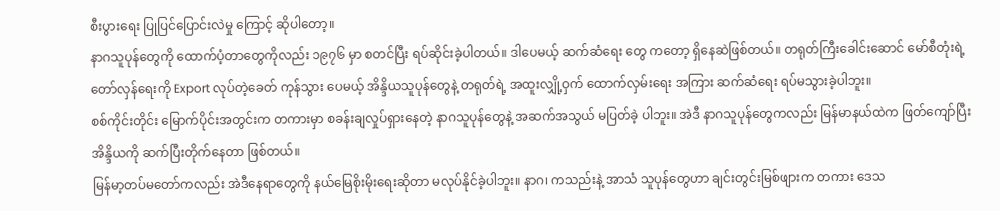စီးပွားရေး ပြုပြင်ပြောင်းလဲမှု ကြောင့် ဆိုပါတော့။
နာဂသူပုန်တွေကို ထောက်ပံ့တာတွေကိုလည်း ၁၉၇၆ မှာ စတင်ပြီး ရပ်ဆိုင်းခဲ့ပါတယ်။ ဒါပေမယ့် ဆက်ဆံရေး တွေ ကတော့ ရှိနေဆဲဖြစ်တယ်။ တရုတ်ကြီးခေါင်းဆောင် မော်စီတုံးရဲ့ တော်လှန်ရေးကို Export လုပ်တဲ့ခေတ် ကုန်သွား ပေမယ့် အိန္ဒိယသူပုန်တွေနဲ့ တရုတ်ရဲ့ အထူးလျှို့ဝှက် ထောက်လှမ်းရေး အကြား ဆက်ဆံရေး ရပ်မသွားခဲ့ပါဘူး။
စစ်ကိုင်းတိုင်း မြောက်ပိုင်းအတွင်းက တကားမှာ စခန်းချလှုပ်ရှားနေတဲ့ နာဂသူပုန်တွေနဲ့ အဆက်အသွယ် မပြတ်ခဲ့ ပါဘူး။ အဲဒီ နာဂသူပုန်တွေကလည်း မြန်မာနယ်ထဲက ဖြတ်ကျော်ပြီး အိန္ဒိယကို ဆက်ပြီးတိုက်နေတာ ဖြစ်တယ်။
မြန်မာ့တပ်မတော်ကလည်း အဲဒီနေရာတွေကို နယ်မြေစိုးမိုးရေးဆိုတာ မလုပ်နိုင်ခဲ့ပါဘူး။ နာဂ၊ ကသည်းနဲ့ အာသံ သူပုန်တွေဟာ ချင်းတွင်းမြစ်ဖျားက တကား ဒေသ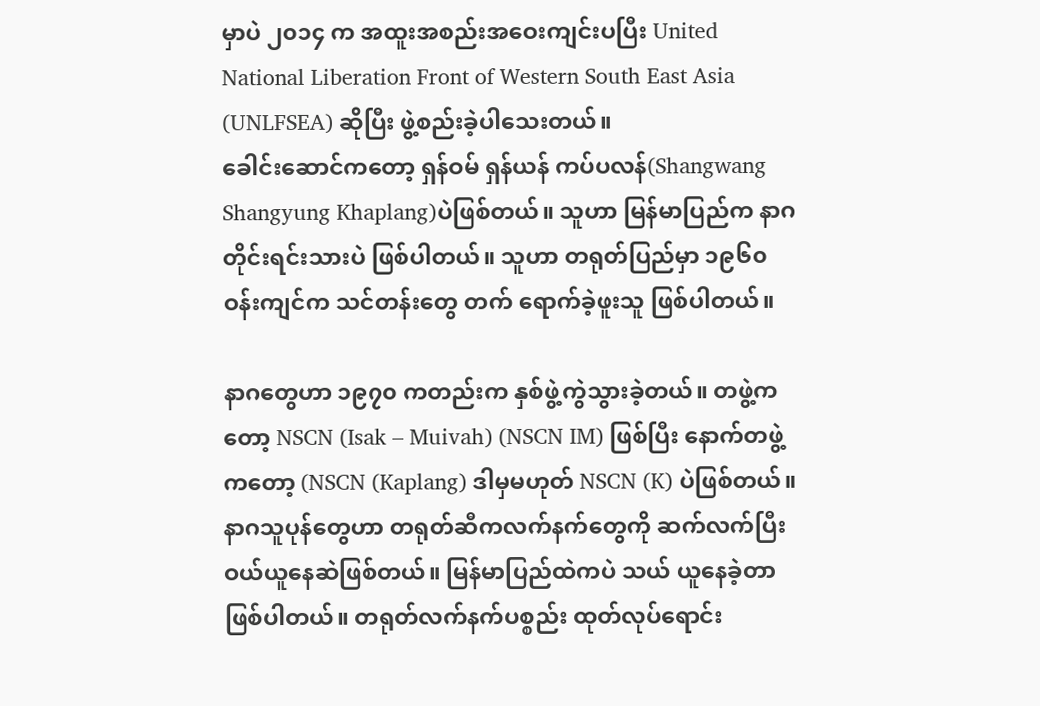မှာပဲ ၂၀၁၄ က အထူးအစည်းအဝေးကျင်းပပြီး United National Liberation Front of Western South East Asia (UNLFSEA) ဆိုပြီး ဖွဲ့စည်းခဲ့ပါသေးတယ်။
ခေါင်းဆောင်ကတော့ ရှန်ဝမ် ရှန်ယန် ကပ်ပလန်(Shangwang Shangyung Khaplang)ပဲဖြစ်တယ်။ သူဟာ မြန်မာပြည်က နာဂတိုင်းရင်းသားပဲ ဖြစ်ပါတယ်။ သူဟာ တရုတ်ပြည်မှာ ၁၉၆၀ ဝန်းကျင်က သင်တန်းတွေ တက် ရောက်ခဲ့ဖူးသူ ဖြစ်ပါတယ်။

နာဂတွေဟာ ၁၉၇၀ ကတည်းက နှစ်ဖွဲ့ကွဲသွားခဲ့တယ်။ တဖွဲ့ကတော့ NSCN (Isak – Muivah) (NSCN IM) ဖြစ်ပြီး နောက်တဖွဲ့ကတော့ (NSCN (Kaplang) ဒါမှမဟုတ် NSCN (K) ပဲဖြစ်တယ်။
နာဂသူပုန်တွေဟာ တရုတ်ဆီကလက်နက်တွေကို ဆက်လက်ပြီး ဝယ်ယူနေဆဲဖြစ်တယ်။ မြန်မာပြည်ထဲကပဲ သယ် ယူနေခဲ့တာ ဖြစ်ပါတယ်။ တရုတ်လက်နက်ပစ္စည်း ထုတ်လုပ်ရောင်း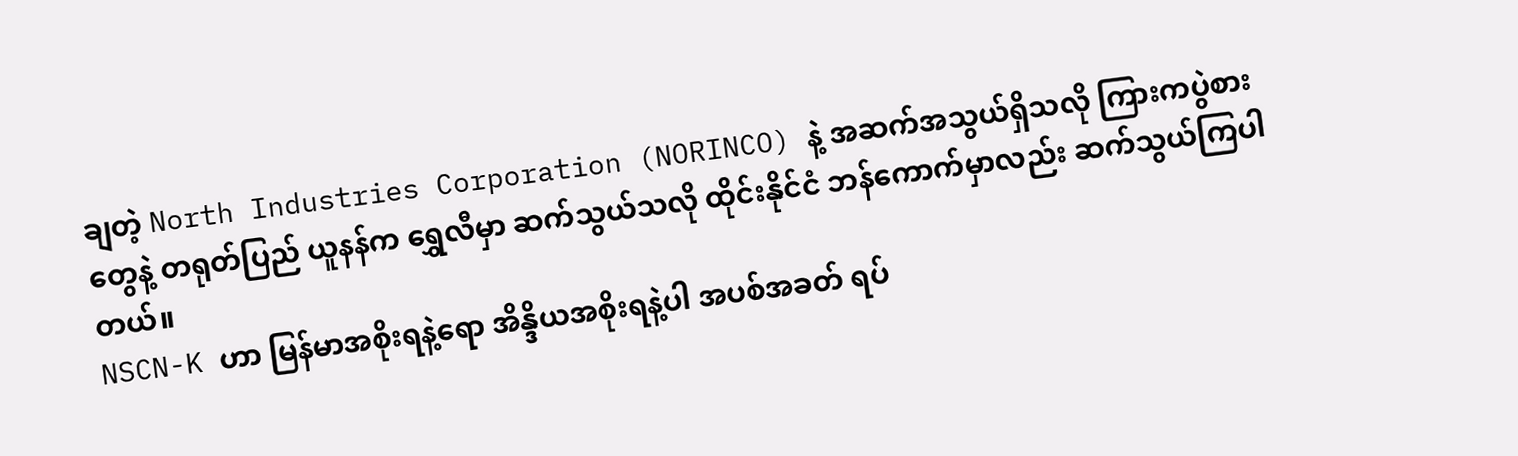ချတဲ့ North Industries Corporation (NORINCO) နဲ့ အဆက်အသွယ်ရှိသလို ကြားကပွဲစားတွေနဲ့ တရုတ်ပြည် ယူနန်က ရွှေလီမှာ ဆက်သွယ်သလို ထိုင်းနိုင်ငံ ဘန်ကောက်မှာလည်း ဆက်သွယ်ကြပါတယ်။
NSCN-K ဟာ မြန်မာအစိုးရနဲ့ရော အိန္ဒိယအစိုးရနဲ့ပါ အပစ်အခတ် ရပ်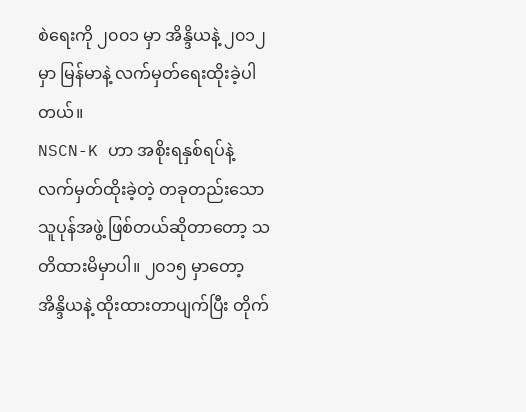စဲရေးကို ၂၀၀၁ မှာ အိန္ဒိယနဲ့ ၂၀၁၂ မှာ မြန်မာနဲ့ လက်မှတ်ရေးထိုးခဲ့ပါတယ်။
NSCN-K ဟာ အစိုးရနှစ်ရပ်နဲ့ လက်မှတ်ထိုးခဲ့တဲ့ တခုတည်းသော သူပုန်အဖွဲ့ ဖြစ်တယ်ဆိုတာတော့ သတိထားမိမှာပါ။ ၂၀၁၅ မှာတော့ အိန္ဒိယနဲ့ ထိုးထားတာပျက်ပြီး တိုက်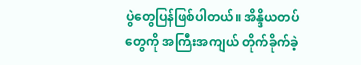ပွဲတွေပြန်ဖြစ်ပါတယ်။ အိန္ဒိယတပ်တွေကို အကြီးအကျယ် တိုက်ခိုက်ခဲ့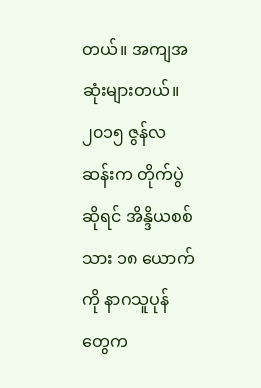တယ်။ အကျအဆုံးများတယ်။ ၂၀၁၅ ဇွန်လဆန်းက တိုက်ပွဲဆိုရင် အိန္ဒိယစစ်သား ၁၈ ယောက်ကို နာဂသူပုန်တွေက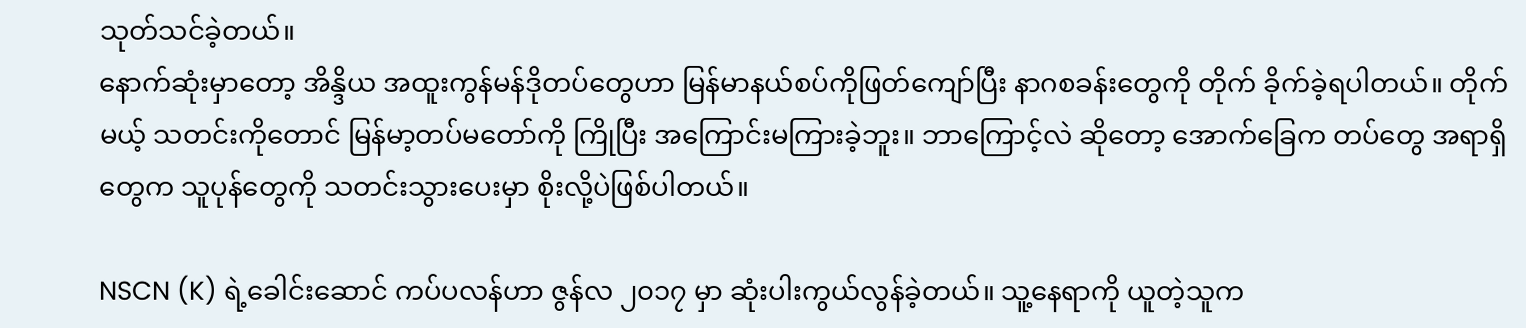သုတ်သင်ခဲ့တယ်။
နောက်ဆုံးမှာတော့ အိန္ဒိယ အထူးကွန်မန်ဒိုတပ်တွေဟာ မြန်မာနယ်စပ်ကိုဖြတ်ကျော်ပြီး နာဂစခန်းတွေကို တိုက် ခိုက်ခဲ့ရပါတယ်။ တိုက်မယ့် သတင်းကိုတောင် မြန်မာ့တပ်မတော်ကို ကြိုပြီး အကြောင်းမကြားခဲ့ဘူး။ ဘာကြောင့်လဲ ဆိုတော့ အောက်ခြေက တပ်တွေ အရာရှိတွေက သူပုန်တွေကို သတင်းသွားပေးမှာ စိုးလို့ပဲဖြစ်ပါတယ်။

NSCN (K) ရဲ့ခေါင်းဆောင် ကပ်ပလန်ဟာ ဇွန်လ ၂၀၁၇ မှာ ဆုံးပါးကွယ်လွန်ခဲ့တယ်။ သူ့နေရာကို ယူတဲ့သူက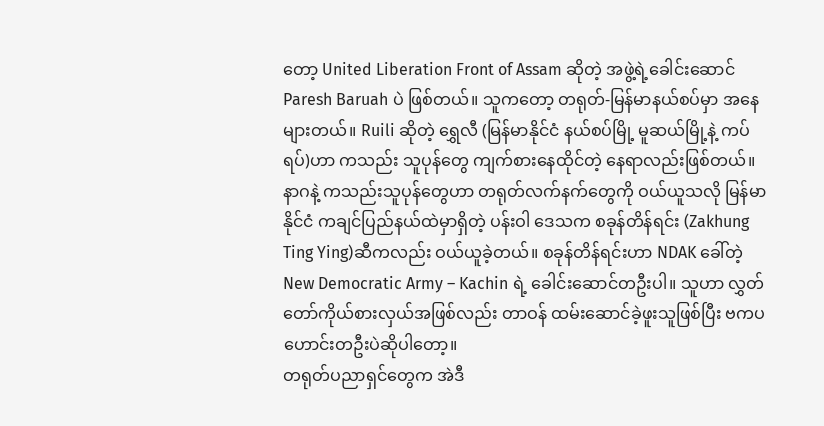တော့ United Liberation Front of Assam ဆိုတဲ့ အဖွဲ့ရဲ့ခေါင်းဆောင် Paresh Baruah ပဲ ဖြစ်တယ်။ သူကတော့ တရုတ်-မြန်မာနယ်စပ်မှာ အနေများတယ်။ Ruili ဆိုတဲ့ ရွှေလီ (မြန်မာနိုင်ငံ နယ်စပ်မြို့ မူဆယ်မြို့နဲ့ ကပ်ရပ်)ဟာ ကသည်း သူပုန်တွေ ကျက်စားနေထိုင်တဲ့ နေရာလည်းဖြစ်တယ်။
နာဂနဲ့ ကသည်းသူပုန်တွေဟာ တရုတ်လက်နက်တွေကို ဝယ်ယူသလို မြန်မာနိုင်ငံ ကချင်ပြည်နယ်ထဲမှာရှိတဲ့ ပန်းဝါ ဒေသက စခုန်တိန်ရင်း (Zakhung Ting Ying)ဆီကလည်း ဝယ်ယူခဲ့တယ်။ စခုန်တိန်ရင်းဟာ NDAK ခေါ်တဲ့ New Democratic Army – Kachin ရဲ့ ခေါင်းဆောင်တဦးပါ။ သူဟာ လွှတ်တော်ကိုယ်စားလှယ်အဖြစ်လည်း တာဝန် ထမ်းဆောင်ခဲ့ဖူးသူဖြစ်ပြီး ဗကပဟောင်းတဦးပဲဆိုပါတော့။
တရုတ်ပညာရှင်တွေက အဲဒီ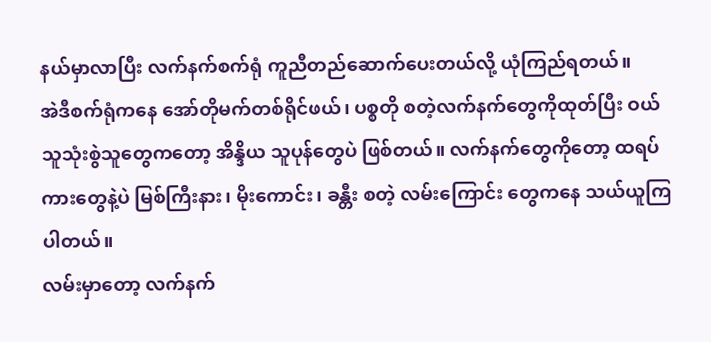နယ်မှာလာပြီး လက်နက်စက်ရုံ ကူညီတည်ဆောက်ပေးတယ်လို့ ယုံကြည်ရတယ်။
အဲဒီစက်ရုံကနေ အော်တိုမက်တစ်ရိုင်ဖယ်၊ ပစ္စတို စတဲ့လက်နက်တွေကိုထုတ်ပြီး ဝယ်သူသုံးစွဲသူတွေကတော့ အိန္ဒိယ သူပုန်တွေပဲ ဖြစ်တယ်။ လက်နက်တွေကိုတော့ ထရပ်ကားတွေနဲ့ပဲ မြစ်ကြီးနား၊ မိုးကောင်း၊ ခန္တီး စတဲ့ လမ်းကြောင်း တွေကနေ သယ်ယူကြပါတယ်။
လမ်းမှာတော့ လက်နက်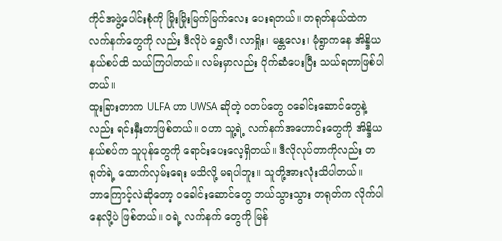ကိုင်အဖွဲ့ပေါင်းစုံကို မြိုးမြိုးမြက်မြက်လေး ပေးရတယ်။ တရုတ်နယ်ထဲက လက်နက်တွေကို လည်း ဒီလိုပဲ ရွှေလီ၊ လာရှိုး၊ မန္တလေး၊ မုံရွာကနေ အိန္ဒိယနယ်စပ်ထိ သယ်ကြပါတယ်။ လမ်းမှာလည်း ပိုက်ဆံပေးပြီး သယ်ရတာဖြစ်ပါတယ်။
ထူးခြားတာက ULFA ဟာ UWSA ဆိုတဲ့ ဝတပ်တွေ ဝခေါင်းဆောင်တွေနဲ့လည်း ရင်းနှီးတာဖြစ်တယ်။ ဝဟာ သူ့ရဲ့ လက်နက်အဟောင်းတွေကို အိန္ဒိယနယ်စပ်က သူပုန်တွေကို ရောင်းပေးလေ့ရှိတယ်။ ဒီလိုလုပ်တာကိုလည်း တရုတ်ရဲ့ ထောက်လှမ်းရေး မသိလို့ မရပါဘူး။ သူတို့အားလုံးသိပါတယ်။
ဘာကြောင့်လဲဆိုတော့ ဝခေါင်းဆောင်တွေ ဘယ်သွားသွား တရုတ်က လိုက်ပါနေလို့ပဲ ဖြစ်တယ်။ ဝရဲ့ လက်နက် တွေကို မြန်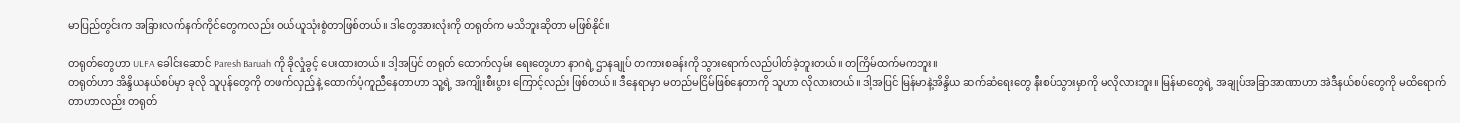မာပြည်တွင်းက အခြားလက်နက်ကိုင်တွေကလည်း ဝယ်ယူသုံးစွဲတာဖြစ်တယ်။ ဒါတွေအားလုံးကို တရုတ်က မသိဘူးဆိုတာ မဖြစ်နိုင်။

တရုတ်တွေဟာ ULFA ခေါင်းဆောင် Paresh Baruah ကို ခိုလှုံခွင့် ပေးထားတယ်။ ဒါ့အပြင် တရုတ် ထောက်လှမ်း ရေးတွေဟာ နာဂရဲ့ ဌာနချုပ် တကားစခန်းကို သွားရောက်လည်ပါတ်ခဲ့ဘူးတယ်။ တကြိမ်ထက်မကဘူး။
တရုတ်ဟာ အိန္ဒိယနယ်စပ်မှာ ခုလို သူပုန်တွေကို တဖက်လှည့်နဲ့ ထောက်ပံ့ကူညီနေတာဟာ သူ့ရဲ့ အကျိုးစီးပွား ကြောင့်လည်း ဖြစ်တယ်။ ဒီနေရာမှာ မတည်မငြိမ်ဖြစ်နေတာကို သူဟာ လိုလားတယ်။ ဒါ့အပြင် မြန်မာနဲ့အိန္ဒိယ ဆက်ဆံရေးတွေ နီးစပ်သွားမှာကို မလိုလားဘူး။ မြန်မာတွေရဲ့ အချုပ်အခြာအာဏာဟာ အဲဒီနယ်စပ်တွေကို မထိရောက်တာဟာလည်း တရုတ်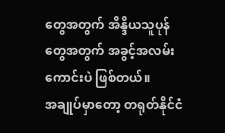တွေအတွက် အိန္ဒိယသူပုန်တွေအတွက် အခွင့်အလမ်းကောင်းပဲ ဖြစ်တယ်။
အချုပ်မှာတော့ တရုတ်နိုင်ငံ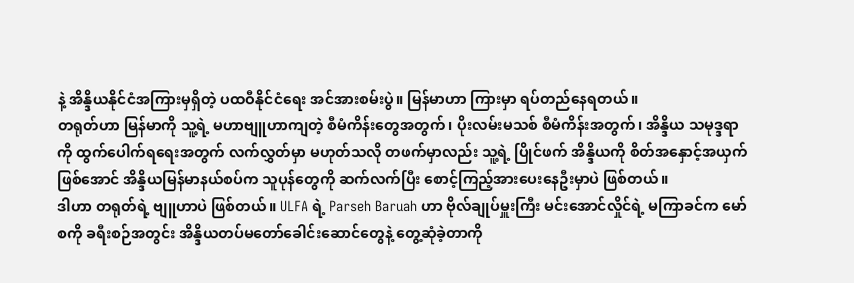နဲ့ အိန္ဒိယနိုင်ငံအကြားမှရှိတဲ့ ပထဝီနိုင်ငံရေး အင်အားစမ်းပွဲ။ မြန်မာဟာ ကြားမှာ ရပ်တည်နေရတယ်။
တရုတ်ဟာ မြန်မာကို သူ့ရဲ့ မဟာဗျူဟာကျတဲ့ စီမံကိန်းတွေအတွက်၊ ပိုးလမ်းမသစ် စီမံကိန်းအတွက်၊ အိန္ဒိယ သမုဒ္ဒရာကို ထွက်ပေါက်ရရေးအတွက် လက်လွှတ်မှာ မဟုတ်သလို တဖက်မှာလည်း သူ့ရဲ့ ပြိုင်ဖက် အိန္ဒိယကို စိတ်အနှောင့်အယှက်ဖြစ်အောင် အိန္ဒိယမြန်မာနယ်စပ်က သူပုန်တွေကို ဆက်လက်ပြီး စောင့်ကြည့်အားပေးနေဦးမှာပဲ ဖြစ်တယ်။
ဒါဟာ တရုတ်ရဲ့ ဗျူဟာပဲ ဖြစ်တယ်။ ULFA ရဲ့ Parseh Baruah ဟာ ဗိုလ်ချုပ်မှူးကြီး မင်းအောင်လှိုင်ရဲ့ မကြာခင်က မော်စကို ခရီးစဉ်အတွင်း အိန္ဒိယတပ်မတော်ခေါင်းဆောင်တွေနဲ့ တွေ့ဆုံခဲ့တာကို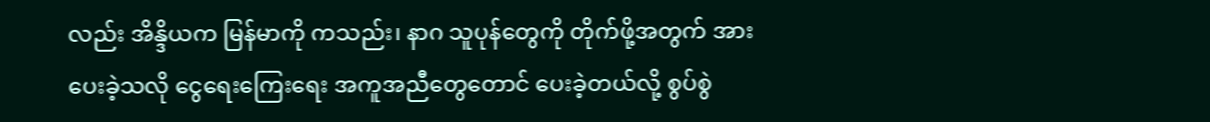လည်း အိန္ဒိယက မြန်မာကို ကသည်း၊ နာဂ သူပုန်တွေကို တိုက်ဖို့အတွက် အားပေးခဲ့သလို ငွေရေးကြေးရေး အကူအညီတွေတောင် ပေးခဲ့တယ်လို့ စွပ်စွဲ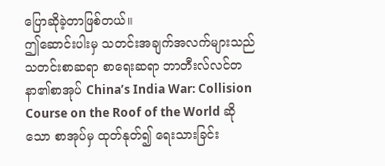ပြောဆိုခဲ့တာဖြစ်တယ်။
ဤဆောင်းပါးမှ သတင်းအချက်အလက်များသည် သတင်းစာဆရာ စာရေးဆရာ ဘာတီးလ်လင်တနာ၏စာအုပ် China’s India War: Collision Course on the Roof of the World ဆိုသော စာအုပ်မှ ထုတ်နုတ်၍ ရေးသားခြင်း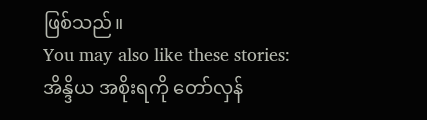ဖြစ်သည်။
You may also like these stories:
အိန္ဒိယ အစိုးရကို တော်လှန်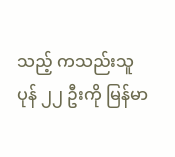သည့် ကသည်းသူပုန် ၂၂ ဦးကို မြန်မာ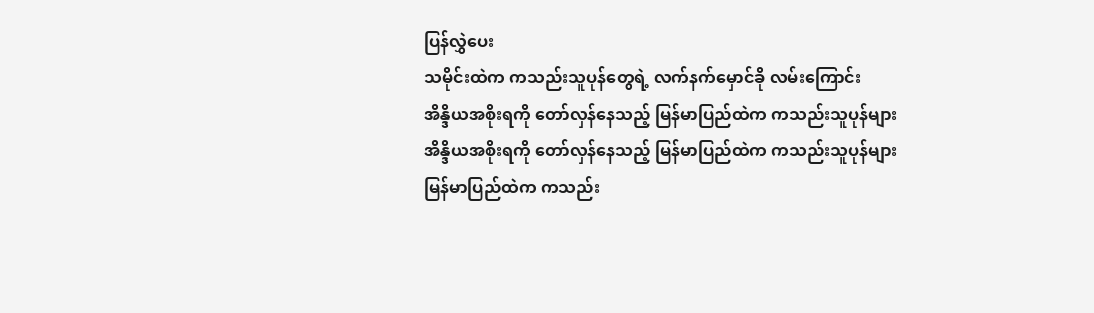ပြန်လွှဲပေး
သမိုင်းထဲက ကသည်းသူပုန်တွေရဲ့ လက်နက်မှောင်ခို လမ်းကြောင်း
အိန္ဒိယအစိုးရကို တော်လှန်နေသည့် မြန်မာပြည်ထဲက ကသည်းသူပုန်များ
အိန္ဒိယအစိုးရကို တော်လှန်နေသည့် မြန်မာပြည်ထဲက ကသည်းသူပုန်များ
မြန်မာပြည်ထဲက ကသည်း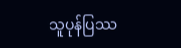သူပုန်ပြဿ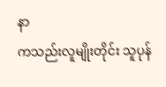နာ
ကသည်းလူမျိုးတိုင်း သူပုန်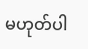မဟုတ်ပါ